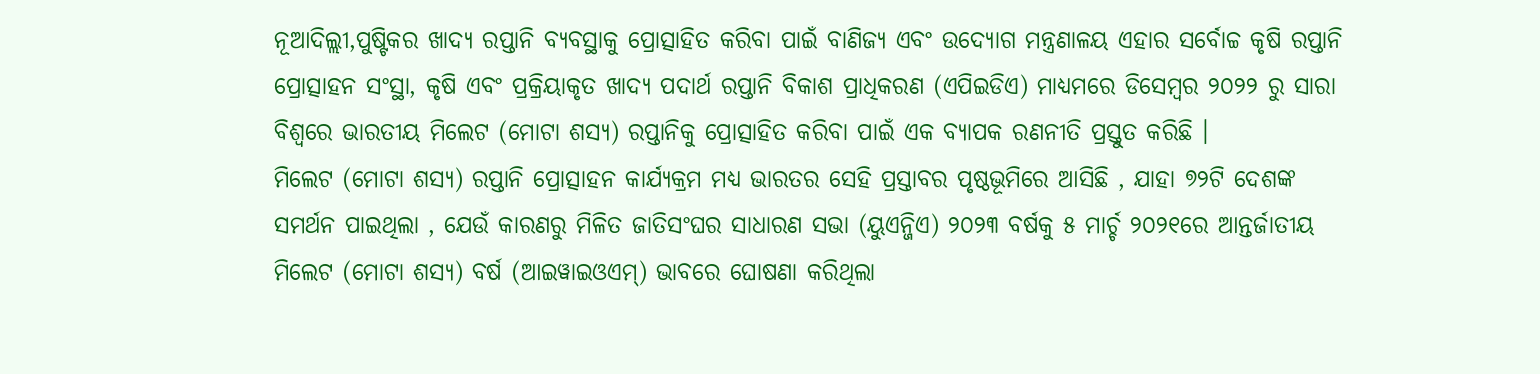ନୂଆଦିଲ୍ଲୀ,ପୁଷ୍ଟିକର ଖାଦ୍ୟ ରପ୍ତାନି ବ୍ୟବସ୍ଥାକୁ ପ୍ରୋତ୍ସାହିତ କରିବା ପାଇଁ ବାଣିଜ୍ୟ ଏବଂ ଉଦ୍ୟୋଗ ମନ୍ତ୍ରଣାଳୟ ଏହାର ସର୍ବୋଚ୍ଚ କୃଷି ରପ୍ତାନି ପ୍ରୋତ୍ସାହନ ସଂସ୍ଥା, କୃଷି ଏବଂ ପ୍ରକ୍ରିୟାକୃତ ଖାଦ୍ୟ ପଦାର୍ଥ ରପ୍ତାନି ବିକାଶ ପ୍ରାଧିକରଣ (ଏପିଇଡିଏ) ମାଧ୍ୟମରେ ଡିସେମ୍ବର ୨୦୨୨ ରୁ ସାରା ବିଶ୍ୱରେ ଭାରତୀୟ ମିଲେଟ (ମୋଟା ଶସ୍ୟ) ରପ୍ତାନିକୁ ପ୍ରୋତ୍ସାହିତ କରିବା ପାଇଁ ଏକ ବ୍ୟାପକ ରଣନୀତି ପ୍ରସ୍ତୁତ କରିଛି ।
ମିଲେଟ (ମୋଟା ଶସ୍ୟ) ରପ୍ତାନି ପ୍ରୋତ୍ସାହନ କାର୍ଯ୍ୟକ୍ରମ ମଧ୍ୟ ଭାରତର ସେହି ପ୍ରସ୍ତାବର ପୃଷ୍ଠଭୂମିରେ ଆସିଛି , ଯାହା ୭୨ଟି ଦେଶଙ୍କ ସମର୍ଥନ ପାଇଥିଲା , ଯେଉଁ କାରଣରୁ ମିଳିତ ଜାତିସଂଘର ସାଧାରଣ ସଭା (ୟୁଏନ୍ଜିଏ) ୨୦୨୩ ବର୍ଷକୁ ୫ ମାର୍ଚ୍ଚ ୨୦୨୧ରେ ଆନ୍ତର୍ଜାତୀୟ ମିଲେଟ (ମୋଟା ଶସ୍ୟ) ବର୍ଷ (ଆଇୱାଇଓଏମ୍) ଭାବରେ ଘୋଷଣା କରିଥିଲା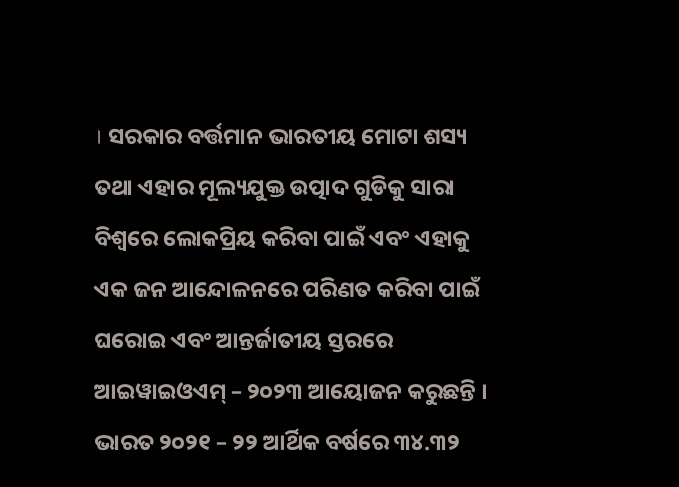। ସରକାର ବର୍ତ୍ତମାନ ଭାରତୀୟ ମୋଟା ଶସ୍ୟ ତଥା ଏହାର ମୂଲ୍ୟଯୁକ୍ତ ଉତ୍ପାଦ ଗୁଡିକୁ ସାରା ବିଶ୍ୱରେ ଲୋକପ୍ରିୟ କରିବା ପାଇଁ ଏବଂ ଏହାକୁ ଏକ ଜନ ଆନ୍ଦୋଳନରେ ପରିଣତ କରିବା ପାଇଁ ଘରୋଇ ଏବଂ ଆନ୍ତର୍ଜାତୀୟ ସ୍ତରରେ ଆଇୱାଇଓଏମ୍ – ୨୦୨୩ ଆୟୋଜନ କରୁଛନ୍ତି ।
ଭାରତ ୨୦୨୧ – ୨୨ ଆର୍ଥିକ ବର୍ଷରେ ୩୪.୩୨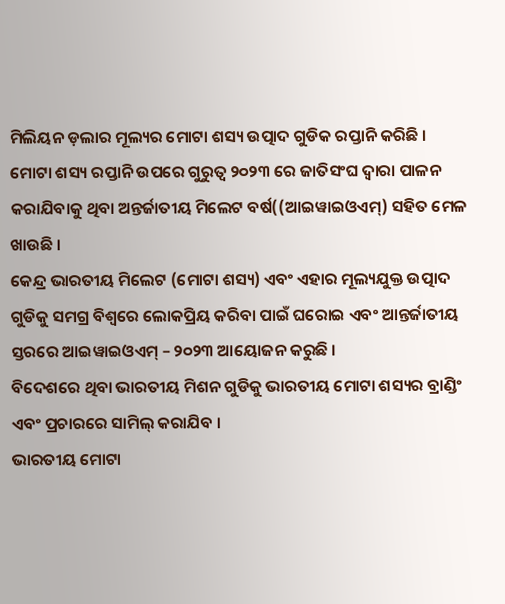ମିଲିୟନ ଡ଼ଲାର ମୂଲ୍ୟର ମୋଟା ଶସ୍ୟ ଉତ୍ପାଦ ଗୁଡିକ ରପ୍ତାନି କରିଛି ।
ମୋଟା ଶସ୍ୟ ରପ୍ତାନି ଉପରେ ଗୁରୁତ୍ୱ ୨୦୨୩ ରେ ଜାତିସଂଘ ଦ୍ୱାରା ପାଳନ କରାଯିବାକୁ ଥିବା ଅନ୍ତର୍ଜାତୀୟ ମିଲେଟ ବର୍ଷ((ଆଇୱାଇଓଏମ୍) ସହିତ ମେଳ ଖାଉଛି ।
କେନ୍ଦ୍ର ଭାରତୀୟ ମିଲେଟ (ମୋଟା ଶସ୍ୟ) ଏବଂ ଏହାର ମୂଲ୍ୟଯୁକ୍ତ ଉତ୍ପାଦ ଗୁଡିକୁ ସମଗ୍ର ବିଶ୍ୱରେ ଲୋକପ୍ରିୟ କରିବା ପାଇଁ ଘରୋଇ ଏବଂ ଆନ୍ତର୍ଜାତୀୟ ସ୍ତରରେ ଆଇୱାଇଓଏମ୍ – ୨୦୨୩ ଆୟୋଜନ କରୁଛି ।
ବିଦେଶରେ ଥିବା ଭାରତୀୟ ମିଶନ ଗୁଡିକୁ ଭାରତୀୟ ମୋଟା ଶସ୍ୟର ବ୍ରାଣ୍ଡିଂ ଏବଂ ପ୍ରଚାରରେ ସାମିଲ୍ କରାଯିବ ।
ଭାରତୀୟ ମୋଟା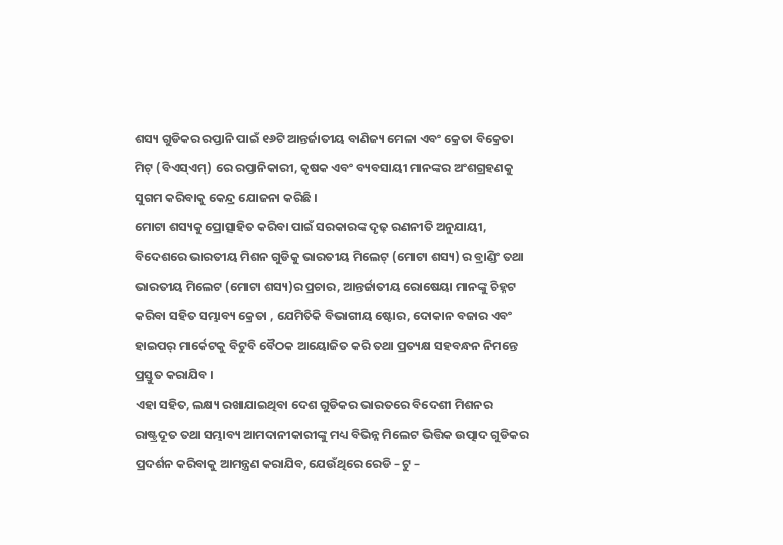ଶସ୍ୟ ଗୁଡିକର ରପ୍ତାନି ପାଇଁ ୧୬ଟି ଆନ୍ତର୍ଜାତୀୟ ବାଣିଜ୍ୟ ମେଳା ଏବଂ କ୍ରେତା ବିକ୍ରେତା ମିଟ୍ (ବିଏସ୍ଏମ୍) ରେ ରପ୍ତାନିକାରୀ, କୃଷକ ଏବଂ ବ୍ୟବସାୟୀ ମାନଙ୍କର ଅଂଶଗ୍ରହଣକୁ ସୁଗମ କରିବାକୁ କେନ୍ଦ୍ର ଯୋଜନା କରିଛି ।
ମୋଟା ଶସ୍ୟକୁ ପ୍ରୋତ୍ସାହିତ କରିବା ପାଇଁ ସରକାରଙ୍କ ଦୃଢ଼ ରଣନୀତି ଅନୁଯାୟୀ, ବିଦେଶରେ ଭାରତୀୟ ମିଶନ ଗୁଡିକୁ ଭାରତୀୟ ମିଲେଟ୍ (ମୋଟା ଶସ୍ୟ) ର ବ୍ରାଣ୍ଡିଂ ତଥା ଭାରତୀୟ ମିଲେଟ (ମୋଟା ଶସ୍ୟ)ର ପ୍ରଚାର, ଆନ୍ତର୍ଜାତୀୟ ରୋଷେୟା ମାନଙ୍କୁ ଚିହ୍ନଟ କରିବା ସହିତ ସମ୍ଭାବ୍ୟ କ୍ରେତା , ଯେମିତିକି ବିଭାଗୀୟ ଷ୍ଟୋର, ଦୋକାନ ବଜାର ଏବଂ ହାଇପର୍ ମାର୍କେଟକୁ ବିଟୁବି ବୈଠକ ଆୟୋଜିତ କରି ତଥା ପ୍ରତ୍ୟକ୍ଷ ସହବନ୍ଧନ ନିମନ୍ତେ ପ୍ରସ୍ତୁତ କରାଯିବ ।
ଏହା ସହିତ, ଲକ୍ଷ୍ୟ ରଖାଯାଇଥିବା ଦେଶ ଗୁଡିକର ଭାରତରେ ବିଦେଶୀ ମିଶନର ରାଷ୍ଟ୍ରଦୂତ ତଥା ସମ୍ଭାବ୍ୟ ଆମଦାନୀକାରୀଙ୍କୁ ମଧ୍ୟ ବିଭିନ୍ନ ମିଲେଟ ଭିତ୍ତିକ ଉତ୍ପାଦ ଗୁଡିକର ପ୍ରଦର୍ଶନ କରିବାକୁ ଆମନ୍ତ୍ରଣ କରାଯିବ, ଯେଉଁଥିରେ ରେଡି – ଟୁ –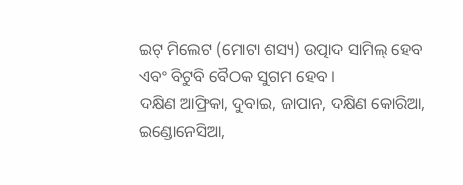ଇଟ୍ ମିଲେଟ (ମୋଟା ଶସ୍ୟ) ଉତ୍ପାଦ ସାମିଲ୍ ହେବ ଏବଂ ବିଟୁବି ବୈଠକ ସୁଗମ ହେବ ।
ଦକ୍ଷିଣ ଆଫ୍ରିକା, ଦୁବାଇ, ଜାପାନ, ଦକ୍ଷିଣ କୋରିଆ, ଇଣ୍ଡୋନେସିଆ,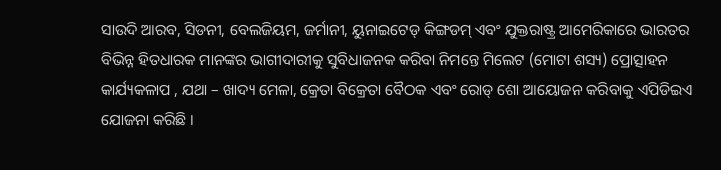ସାଉଦି ଆରବ, ସିଡନୀ, ବେଲଜିୟମ, ଜର୍ମାନୀ, ୟୁନାଇଟେଡ୍ କିଙ୍ଗଡମ୍ ଏବଂ ଯୁକ୍ତରାଷ୍ଟ୍ର ଆମେରିକାରେ ଭାରତର ବିଭିନ୍ନ ହିତଧାରକ ମାନଙ୍କର ଭାଗୀଦାରୀକୁ ସୁବିଧାଜନକ କରିବା ନିମନ୍ତେ ମିଲେଟ (ମୋଟା ଶସ୍ୟ) ପ୍ରୋତ୍ସାହନ କାର୍ଯ୍ୟକଳାପ , ଯଥା – ଖାଦ୍ୟ ମେଳା, କ୍ରେତା ବିକ୍ରେତା ବୈଠକ ଏବଂ ରୋଡ୍ ଶୋ ଆୟୋଜନ କରିବାକୁ ଏପିଡିଇଏ ଯୋଜନା କରିଛି ।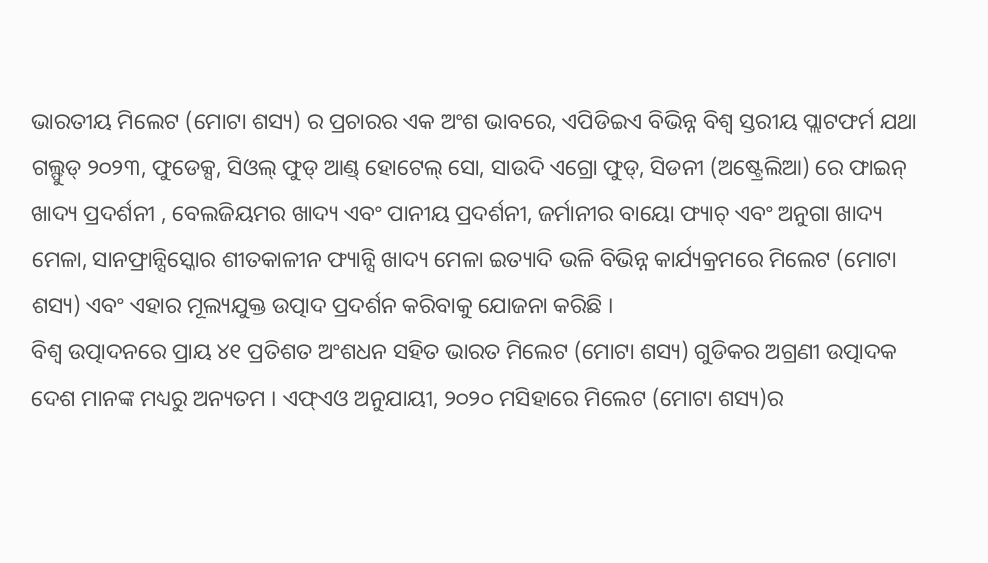ଭାରତୀୟ ମିଲେଟ (ମୋଟା ଶସ୍ୟ) ର ପ୍ରଚାରର ଏକ ଅଂଶ ଭାବରେ, ଏପିଡିଇଏ ବିଭିନ୍ନ ବିଶ୍ୱ ସ୍ତରୀୟ ପ୍ଲାଟଫର୍ମ ଯଥା ଗଲ୍ଫୁଡ୍ ୨୦୨୩, ଫୁଡେକ୍ସ, ସିଓଲ୍ ଫୁଡ୍ ଆଣ୍ଡ୍ ହୋଟେଲ୍ ସୋ, ସାଉଦି ଏଗ୍ରୋ ଫୁଡ୍, ସିଡନୀ (ଅଷ୍ଟ୍ରେଲିଆ) ରେ ଫାଇନ୍ ଖାଦ୍ୟ ପ୍ରଦର୍ଶନୀ , ବେଲଜିୟମର ଖାଦ୍ୟ ଏବଂ ପାନୀୟ ପ୍ରଦର୍ଶନୀ, ଜର୍ମାନୀର ବାୟୋ ଫ୍ୟାଚ୍ ଏବଂ ଅନୁଗା ଖାଦ୍ୟ ମେଳା, ସାନଫ୍ରାନ୍ସିସ୍କୋର ଶୀତକାଳୀନ ଫ୍ୟାନ୍ସି ଖାଦ୍ୟ ମେଳା ଇତ୍ୟାଦି ଭଳି ବିଭିନ୍ନ କାର୍ଯ୍ୟକ୍ରମରେ ମିଲେଟ (ମୋଟା ଶସ୍ୟ) ଏବଂ ଏହାର ମୂଲ୍ୟଯୁକ୍ତ ଉତ୍ପାଦ ପ୍ରଦର୍ଶନ କରିବାକୁ ଯୋଜନା କରିଛି ।
ବିଶ୍ୱ ଉତ୍ପାଦନରେ ପ୍ରାୟ ୪୧ ପ୍ରତିଶତ ଅଂଶଧନ ସହିତ ଭାରତ ମିଲେଟ (ମୋଟା ଶସ୍ୟ) ଗୁଡିକର ଅଗ୍ରଣୀ ଉତ୍ପାଦକ ଦେଶ ମାନଙ୍କ ମଧ୍ୟରୁ ଅନ୍ୟତମ । ଏଫ୍ଏଓ ଅନୁଯାୟୀ, ୨୦୨୦ ମସିହାରେ ମିଲେଟ (ମୋଟା ଶସ୍ୟ)ର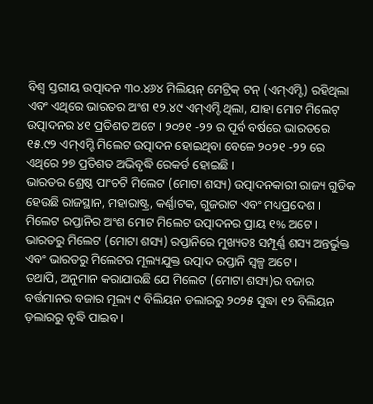ବିଶ୍ୱ ସ୍ତରୀୟ ଉତ୍ପାଦନ ୩୦.୪୬୪ ମିଲିୟନ୍ ମେଟ୍ରିକ୍ ଟନ୍ (ଏମ୍ଏମ୍ଟି) ରହିଥିଲା ଏବଂ ଏଥିରେ ଭାରତର ଅଂଶ ୧୨.୪୯ ଏମ୍ଏମ୍ଟି ଥିଲା, ଯାହା ମୋଟ ମିଲେଟ୍ ଉତ୍ପାଦନର ୪୧ ପ୍ରତିଶତ ଅଟେ । ୨୦୨୧ -୨୨ ର ପୂର୍ବ ବର୍ଷରେ ଭାରତରେ ୧୫.୯୨ ଏମ୍ଏମ୍ଟି ମିଲେଟ ଉତ୍ପାଦନ ହୋଇଥିବା ବେଳେ ୨୦୨୧ -୨୨ ରେ ଏଥିରେ ୨୭ ପ୍ରତିଶତ ଅଭିବୃଦ୍ଧି ରେକର୍ଡ ହୋଇଛି ।
ଭାରତର ଶ୍ରେଷ୍ଠ ପାଂଚଟି ମିଲେଟ (ମୋଟା ଶସ୍ୟ) ଉତ୍ପାଦନକାରୀ ରାଜ୍ୟ ଗୁଡିକ ହେଉଛି ରାଜସ୍ଥାନ, ମହାରାଷ୍ଟ୍ର, କର୍ଣ୍ଣାଟକ, ଗୁଜରାଟ ଏବଂ ମଧ୍ୟପ୍ରଦେଶ । ମିଲେଟ ରପ୍ତାନିର ଅଂଶ ମୋଟ ମିଲେଟ ଉତ୍ପାଦନର ପ୍ରାୟ ୧% ଅଟେ । ଭାରତରୁ ମିଲେଟ (ମୋଟା ଶସ୍ୟ) ରପ୍ତାନିରେ ମୁଖ୍ୟତଃ ସମ୍ପୂର୍ଣ୍ଣ ଶସ୍ୟ ଅନ୍ତର୍ଭୁକ୍ତ ଏବଂ ଭାରତରୁ ମିଲେଟର ମୂଲ୍ୟଯୁକ୍ତ ଉତ୍ପାଦ ରପ୍ତାନି ସ୍ୱଳ୍ପ ଅଟେ ।
ତଥାପି, ଅନୁମାନ କରାଯାଉଛି ଯେ ମିଲେଟ (ମୋଟା ଶସ୍ୟ)ର ବଜାର ବର୍ତ୍ତମାନର ବଜାର ମୂଲ୍ୟ ୯ ବିଲିୟନ ଡଲାରରୁ ୨୦୨୫ ସୁଦ୍ଧା ୧୨ ବିଲିୟନ ଡ଼ଲାରରୁ ବୃଦ୍ଧି ପାଇବ ।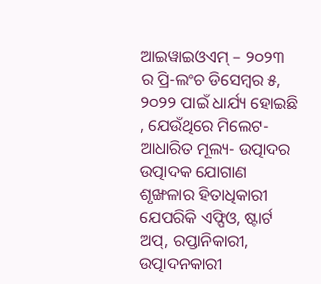ଆଇୱାଇଓଏମ୍ – ୨୦୨୩ ର ପ୍ରି-ଲଂଚ ଡିସେମ୍ବର ୫, ୨୦୨୨ ପାଇଁ ଧାର୍ଯ୍ୟ ହୋଇଛି , ଯେଉଁଥିରେ ମିଲେଟ-ଆଧାରିତ ମୂଲ୍ୟ- ଉତ୍ପାଦର ଉତ୍ପାଦକ ଯୋଗାଣ ଶୃଙ୍ଖଳାର ହିତାଧିକାରୀ ଯେପରିକି ଏଫ୍ପିଓ, ଷ୍ଟାର୍ଟ ଅପ୍, ରପ୍ତାନିକାରୀ, ଉତ୍ପାଦନକାରୀ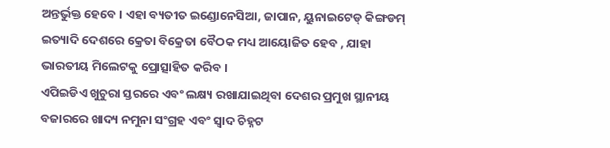ଅନ୍ତର୍ଭୁକ୍ତ ହେବେ । ଏହା ବ୍ୟତୀତ ଇଣ୍ଡୋନେସିଆ, ଜାପାନ, ୟୁନାଇଟେଡ୍ କିଙ୍ଗଡମ୍ ଇତ୍ୟାଦି ଦେଶରେ କ୍ରେତା ବିକ୍ରେତା ବୈଠକ ମଧ୍ୟ ଆୟୋଜିତ ହେବ , ଯାହା ଭାରତୀୟ ମିଲେଟକୁ ପ୍ରୋତ୍ସାହିତ କରିବ ।
ଏପିଇଡିଏ ଖୁଚୁରା ସ୍ତରରେ ଏବଂ ଲକ୍ଷ୍ୟ ରଖାଯାଇଥିବା ଦେଶର ପ୍ରମୁଖ ସ୍ଥାନୀୟ ବଜାରରେ ଖାଦ୍ୟ ନମୁନା ସଂଗ୍ରହ ଏବଂ ସ୍ୱାଦ ଚିହ୍ନଟ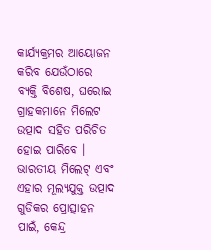କାର୍ଯ୍ୟକ୍ରମର ଆୟୋଜନ କରିବ ଯେଉଁଠାରେ ବ୍ୟକ୍ତି ବିଶେଷ, ଘରୋଇ ଗ୍ରାହକମାନେ ମିଲେଟ ଉତ୍ପାଦ ସହିତ ପରିଚିତ ହୋଇ ପାରିବେ ।
ଭାରତୀୟ ମିଲେଟ୍ ଏବଂ ଏହାର ମୂଲ୍ୟଯୁକ୍ତ ଉତ୍ପାଦ ଗୁଡିକର ପ୍ରୋତ୍ସାହନ ପାଇଁ, କେନ୍ଦ୍ର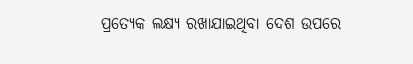ପ୍ରତ୍ୟେକ ଲକ୍ଷ୍ୟ ରଖାଯାଇଥିବା ଦେଶ ଉପରେ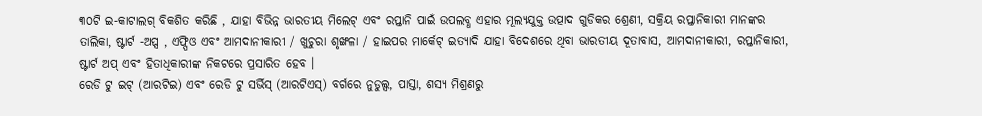୩୦ଟି ଇ-କାଟାଲଗ୍ ବିକଶିତ କରିଛି , ଯାହା ବିଭିନ୍ନ ଭାରତୀୟ ମିଲେଟ୍ ଏବଂ ରପ୍ତାନି ପାଇଁ ଉପଲବ୍ଧ ଏହାର ମୂଲ୍ୟଯୁକ୍ତ ଉତ୍ପାଦ ଗୁଡିକର ଶ୍ରେଣୀ, ସକ୍ରିୟ ରପ୍ତାନିକାରୀ ମାନଙ୍କର ତାଲିକା, ଷ୍ଟାର୍ଟ -ଅପ୍ସ , ଏଫ୍ପିଓ ଏବଂ ଆମଦାନୀକାରୀ / ଖୁଚୁରା ଶୃଙ୍ଖଳା / ହାଇପର ମାର୍କେଟ୍ ଇତ୍ୟାଦି ଯାହା ବିଦେଶରେ ଥିବା ଭାରତୀୟ ଦୂତାବାସ, ଆମଦାନୀକାରୀ, ରପ୍ତାନିକାରୀ, ଷ୍ଟାର୍ଟ ଅପ୍ ଏବଂ ହିତାଧିକାରୀଙ୍କ ନିକଟରେ ପ୍ରସାରିତ ହେବ ।
ରେଡି ଟୁ ଇଟ୍ (ଆରଟିଇ) ଏବଂ ରେଡି ଟୁ ସର୍ଭିସ୍ (ଆରଟିଏସ୍) ବର୍ଗରେ ନୁଡୁଲ୍ସ, ପାସ୍ତା, ଶସ୍ୟ ମିଶ୍ରଣରୁ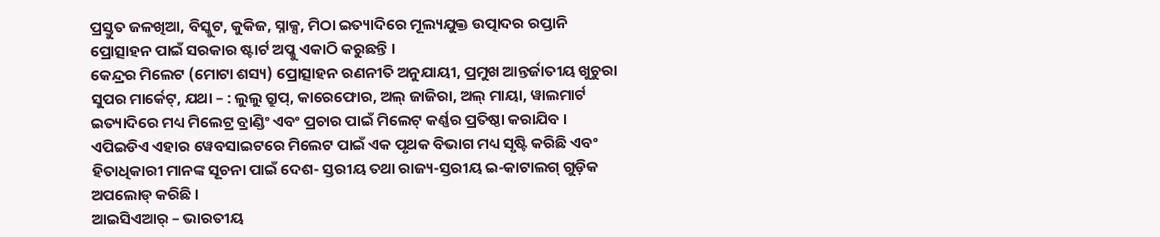ପ୍ରସ୍ତୁତ ଜଳଖିଆ, ବିସ୍କୁଟ, କୁକିଜ, ସ୍ନାକ୍ସ, ମିଠା ଇତ୍ୟାଦିରେ ମୂଲ୍ୟଯୁକ୍ତ ଉତ୍ପାଦର ରପ୍ତାନି ପ୍ରୋତ୍ସାହନ ପାଇଁ ସରକାର ଷ୍ଟାର୍ଟ ଅପ୍କୁ ଏକାଠି କରୁଛନ୍ତି ।
କେନ୍ଦ୍ରର ମିଲେଟ (ମୋଟା ଶସ୍ୟ) ପ୍ରୋତ୍ସାହନ ରଣନୀତି ଅନୁଯାୟୀ, ପ୍ରମୁଖ ଆନ୍ତର୍ଜାତୀୟ ଖୁଚୁରା ସୁପର ମାର୍କେଟ୍, ଯଥା – : ଲୁଲୁ ଗ୍ରୁପ୍, କାରେଫୋର, ଅଲ୍ ଜାଜିରା, ଅଲ୍ ମାୟା, ୱାଲମାର୍ଟ ଇତ୍ୟାଦିରେ ମଧ୍ୟ ମିଲେଟ୍ର ବ୍ରାଣ୍ଡିଂ ଏବଂ ପ୍ରଚାର ପାଇଁ ମିଲେଟ୍ କର୍ଣ୍ଣର ପ୍ରତିଷ୍ଠା କରାଯିବ ।
ଏପିଇଡିଏ ଏହାର ୱେବସାଇଟରେ ମିଲେଟ ପାଇଁ ଏକ ପୃଥକ ବିଭାଗ ମଧ୍ୟ ସୃଷ୍ଟି କରିଛି ଏବଂ ହିତାଧିକାରୀ ମାନଙ୍କ ସୂଚନା ପାଇଁ ଦେଶ- ସ୍ତରୀୟ ତଥା ରାଜ୍ୟ-ସ୍ତରୀୟ ଇ-କାଟାଲଗ୍ ଗୁଡ଼ିକ ଅପଲୋଡ୍ କରିଛି ।
ଆଇସିଏଆର୍ – ଭାରତୀୟ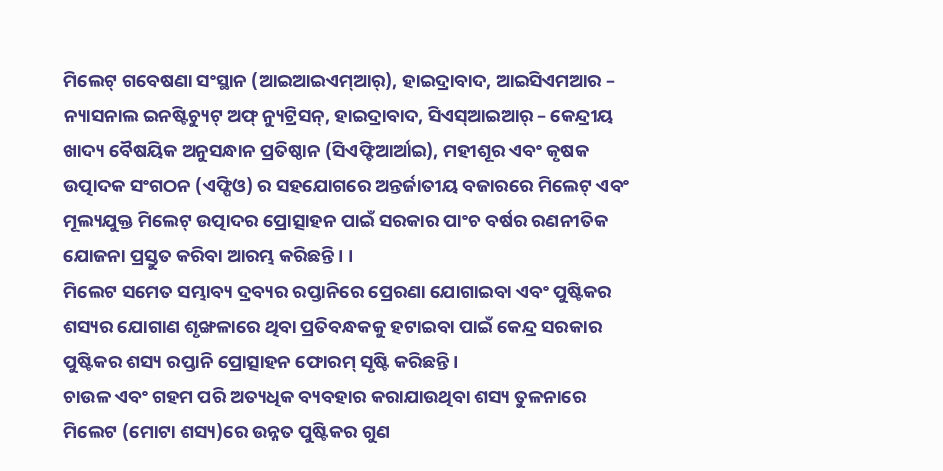ମିଲେଟ୍ ଗବେଷଣା ସଂସ୍ଥାନ (ଆଇଆଇଏମ୍ଆର୍), ହାଇଦ୍ରାବାଦ, ଆଇସିଏମଆର – ନ୍ୟାସନାଲ ଇନଷ୍ଟିଚ୍ୟୁଟ୍ ଅଫ୍ ନ୍ୟୁଟ୍ରିସନ୍, ହାଇଦ୍ରାବାଦ, ସିଏସ୍ଆଇଆର୍ – କେନ୍ଦ୍ରୀୟ ଖାଦ୍ୟ ବୈଷୟିକ ଅନୁସନ୍ଧାନ ପ୍ରତିଷ୍ଠାନ (ସିଏଫ୍ଟିଆର୍ଆଇ), ମହୀଶୂର ଏବଂ କୃଷକ ଉତ୍ପାଦକ ସଂଗଠନ (ଏଫ୍ପିଓ) ର ସହଯୋଗରେ ଅନ୍ତର୍ଜାତୀୟ ବଜାରରେ ମିଲେଟ୍ ଏବଂ ମୂଲ୍ୟଯୁକ୍ତ ମିଲେଟ୍ ଉତ୍ପାଦର ପ୍ରୋତ୍ସାହନ ପାଇଁ ସରକାର ପାଂଚ ବର୍ଷର ରଣନୀତିକ ଯୋଜନା ପ୍ରସ୍ତୁତ କରିବା ଆରମ୍ଭ କରିଛନ୍ତି । ।
ମିଲେଟ ସମେତ ସମ୍ଭାବ୍ୟ ଦ୍ରବ୍ୟର ରପ୍ତାନିରେ ପ୍ରେରଣା ଯୋଗାଇବା ଏବଂ ପୁଷ୍ଟିକର ଶସ୍ୟର ଯୋଗାଣ ଶୃଙ୍ଖଳାରେ ଥିବା ପ୍ରତିବନ୍ଧକକୁ ହଟାଇବା ପାଇଁ କେନ୍ଦ୍ର ସରକାର ପୁଷ୍ଟିକର ଶସ୍ୟ ରପ୍ତାନି ପ୍ରୋତ୍ସାହନ ଫୋରମ୍ ସୃଷ୍ଟି କରିଛନ୍ତି ।
ଚାଉଳ ଏବଂ ଗହମ ପରି ଅତ୍ୟଧିକ ବ୍ୟବହାର କରାଯାଉଥିବା ଶସ୍ୟ ତୁଳନାରେ ମିଲେଟ (ମୋଟା ଶସ୍ୟ)ରେ ଉନ୍ନତ ପୁଷ୍ଟିକର ଗୁଣ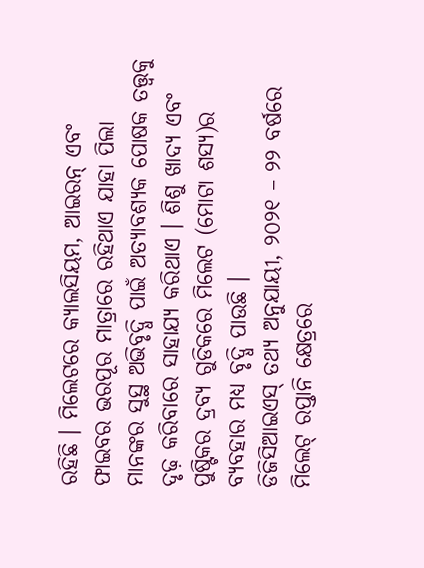ରହିଛି । ମିଲେଟରେ କ୍ୟାଲସିୟମ, ଆଇରନ୍ ଏବଂ ଫାଇବର ଭରପୂର ମାତ୍ରାରେ ରହିଥାଏ ଯାହା ପିଲା ମାନଙ୍କର ସୁସ୍ଥ ଅଭିବୃଦ୍ଧି ପାଇଁ ଅତ୍ୟାବଶ୍ୟକ ପୋଷକ ତତ୍ତ୍ୱକୁ ଦୃଢ଼ କରିବାରେ ସାହାଯ୍ୟ କରିଥାଏ । ଶିଶୁ ଖାଦ୍ୟ ଏବଂ ପୁଷ୍ଟିକର ଦ୍ରବ୍ୟ ଗୁଡିକରେ ମିଲେଟ (ମୋଟା ଶସ୍ୟ)ର ବ୍ୟବହାର ମଧ୍ୟ ବୃଦ୍ଧି ପାଉଛି ।
ଡିଜିସିଆଇଏସ୍ ତଥ୍ୟ ଅନୁଯାୟୀ, ୨୦୨୧ – ୨୨ ବର୍ଷରେ ମିଲେଟ୍ ରପ୍ତାନି କ୍ଷେତ୍ରରେ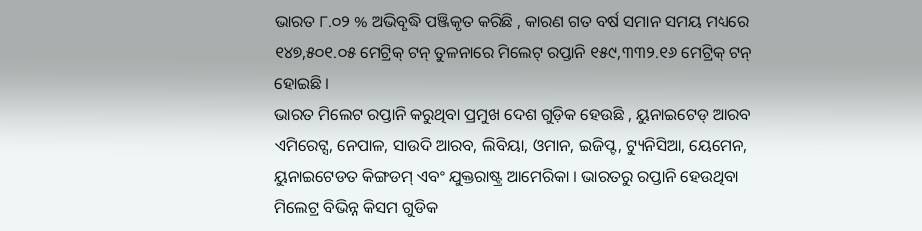ଭାରତ ୮.୦୨ % ଅଭିବୃଦ୍ଧି ପଞ୍ଜିକୃତ କରିଛି , କାରଣ ଗତ ବର୍ଷ ସମାନ ସମୟ ମଧ୍ୟରେ ୧୪୭,୫୦୧.୦୫ ମେଟ୍ରିକ୍ ଟନ୍ ତୁଳନାରେ ମିଲେଟ୍ ରପ୍ତାନି ୧୫୯,୩୩୨.୧୬ ମେଟ୍ରିକ୍ ଟନ୍ ହୋଇଛି ।
ଭାରତ ମିଲେଟ ରପ୍ତାନି କରୁଥିବା ପ୍ରମୁଖ ଦେଶ ଗୁଡ଼ିକ ହେଉଛି , ୟୁନାଇଟେଡ୍ ଆରବ ଏମିରେଟ୍ସ, ନେପାଳ, ସାଉଦି ଆରବ, ଲିବିୟା, ଓମାନ, ଇଜିପ୍ଟ, ଟ୍ୟୁନିସିଆ, ୟେମେନ, ୟୁନାଇଟେଡତ କିଙ୍ଗଡମ୍ ଏବଂ ଯୁକ୍ତରାଷ୍ଟ୍ର ଆମେରିକା । ଭାରତରୁ ରପ୍ତାନି ହେଉଥିବା ମିଲେଟ୍ର ବିଭିନ୍ନ କିସମ ଗୁଡିକ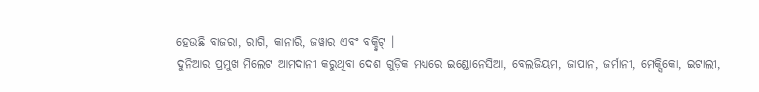ହେଉଛି ବାଜରା, ରାଗି, କାନାରି, ଜୱାର ଏବଂ ବକ୍ହ୍ୱିଟ୍ ।
ଦୁନିଆର ପ୍ରମୁଖ ମିଲେଟ ଆମଦାନୀ କରୁଥିବା ଦେଶ ଗୁଡ଼ିକ ମଧ୍ୟରେ ଇଣ୍ଡୋନେସିଆ, ବେଲଜିୟମ, ଜାପାନ, ଜର୍ମାନୀ, ମେକ୍ସିକୋ, ଇଟାଲୀ,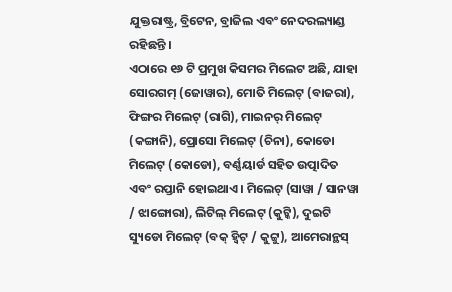ଯୁକ୍ତରାଷ୍ଟ୍ର, ବ୍ରିଟେନ, ବ୍ରାଜିଲ ଏବଂ ନେଦରଲ୍ୟାଣ୍ଡ ରହିଛନ୍ତି ।
ଏଠାରେ ୧୬ ଟି ପ୍ରମୁଖ କିସମର ମିଲେଟ ଅଛି, ଯାହା ସୋରଗମ୍ (ଜୋୱାର), ମୋତି ମିଲେଟ୍ (ବାଜରା), ଫିଙ୍ଗର ମିଲେଟ୍ (ରାଗି), ମାଇନର୍ ମିଲେଟ୍ (କଙ୍ଗାନି), ପ୍ରୋସୋ ମିଲେଟ୍ (ଚିନା), କୋଡୋ ମିଲେଟ୍ (କୋଡୋ), ବର୍ଣ୍ଣୟାର୍ଡ ସହିତ ଉତ୍ପାଦିତ ଏବଂ ରପ୍ତାନି ହୋଇଥାଏ । ମିଲେଟ୍ (ସାୱା / ସାନୱା / ଝାଙ୍ଗୋରା), ଲିଟିଲ୍ ମିଲେଟ୍ (କୁଟ୍କି), ଦୁଇଟି ସ୍ୟୁଡୋ ମିଲେଟ୍ (ବକ୍ ହ୍ୱିଟ୍ / କୁଟ୍ଟୁ), ଆମେରାନ୍ଥସ୍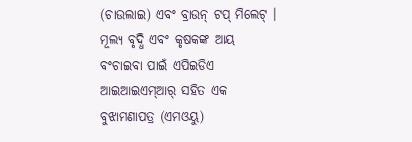(ଚାଉଲାଇ) ଏବଂ ବ୍ରାଉନ୍ ଟପ୍ ମିଲେଟ୍ ।
ମୂଲ୍ୟ ବୃଦ୍ଧି ଏବଂ କୃଷକଙ୍କ ଆୟ ବଂଚାଇବା ପାଇଁ ଏପିଇଡିଏ ଆଇଆଇଏମ୍ଆର୍ ସହିତ ଏକ ବୁଝାମଣାପତ୍ର (ଏମଓୟୁ)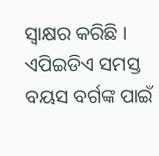ସ୍ୱାକ୍ଷର କରିଛି । ଏପିଇଡିଏ ସମସ୍ତ ବୟସ ବର୍ଗଙ୍କ ପାଇଁ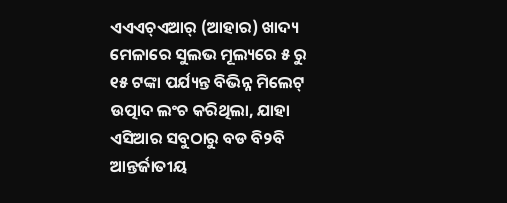ଏଏଏଚ୍ଏଆର୍ (ଆହାର) ଖାଦ୍ୟ ମେଳାରେ ସୁଲଭ ମୂଲ୍ୟରେ ୫ ରୁ ୧୫ ଟଙ୍କା ପର୍ଯ୍ୟନ୍ତ ବିଭିନ୍ନ ମିଲେଟ୍ ଉତ୍ପାଦ ଲଂଚ କରିଥିଲା, ଯାହା ଏସିଆର ସବୁଠାରୁ ବଡ ବି୨ବି ଆନ୍ତର୍ଜାତୀୟ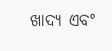ଖାଦ୍ୟ ଏବଂ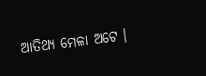ଆତିଥ୍ୟ ମେଳା ଅଟେ ।